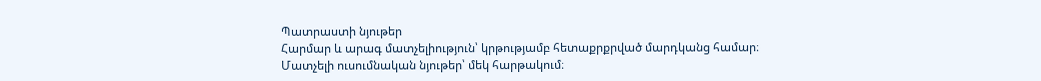Պատրաստի նյութեր
Հարմար և արագ մատչելիություն՝ կրթությամբ հետաքրքրված մարդկանց համար։
Մատչելի ուսումնական նյութեր՝ մեկ հարթակում։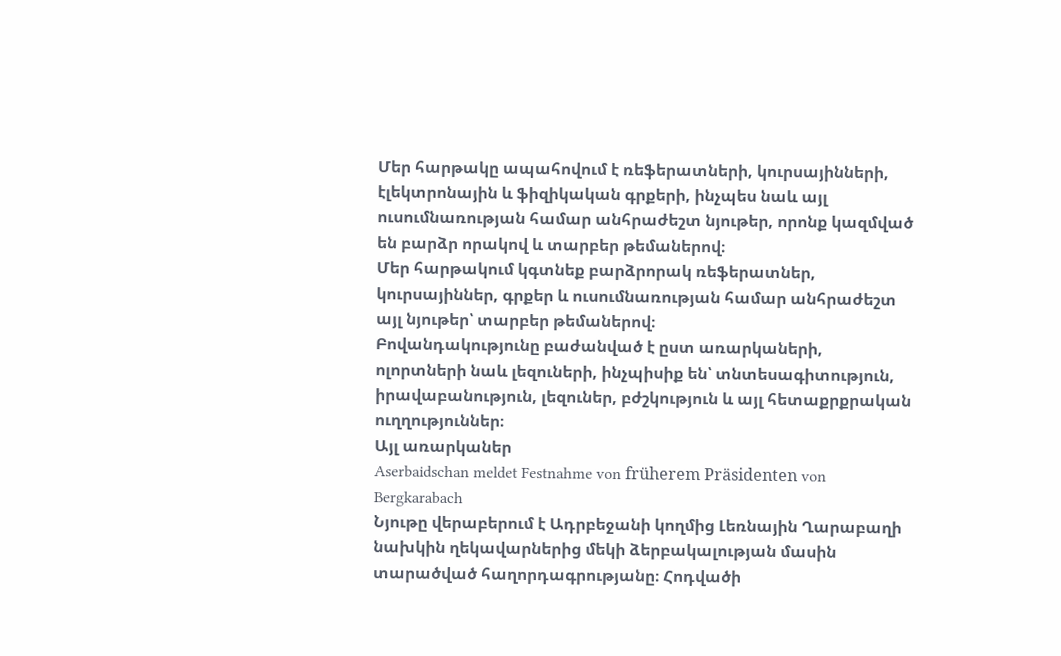Մեր հարթակը ապահովում է ռեֆերատների, կուրսայինների, էլեկտրոնային և ֆիզիկական գրքերի, ինչպես նաև այլ ուսումնառության համար անհրաժեշտ նյութեր, որոնք կազմված են բարձր որակով և տարբեր թեմաներով։
Մեր հարթակում կգտնեք բարձրորակ ռեֆերատներ, կուրսայիններ, գրքեր և ուսումնառության համար անհրաժեշտ այլ նյութեր՝ տարբեր թեմաներով։
Բովանդակությունը բաժանված է ըստ առարկաների, ոլորտների նաև լեզուների, ինչպիսիք են՝ տնտեսագիտություն, իրավաբանություն, լեզուներ, բժշկություն և այլ հետաքրքրական ուղղություններ։
Այլ առարկաներ
Aserbaidschan meldet Festnahme von früherem Präsidenten von Bergkarabach
Նյութը վերաբերում է Ադրբեջանի կողմից Լեռնային Ղարաբաղի նախկին ղեկավարներից մեկի ձերբակալության մասին տարածված հաղորդագրությանը։ Հոդվածի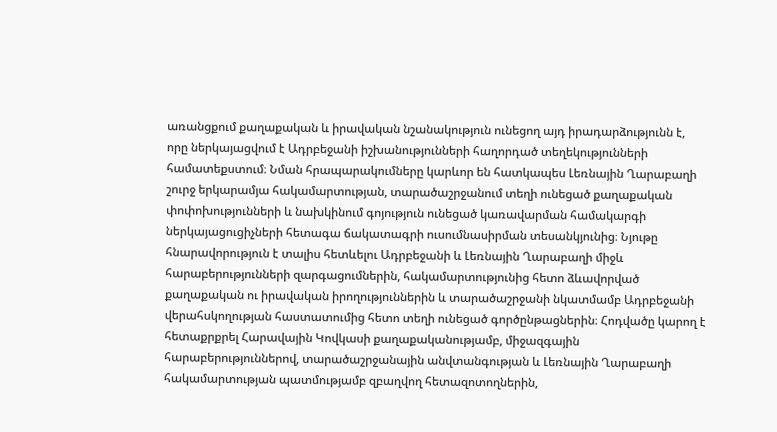առանցքում քաղաքական և իրավական նշանակություն ունեցող այդ իրադարձությունն է, որը ներկայացվում է Ադրբեջանի իշխանությունների հաղորդած տեղեկությունների համատեքստում։ Նման հրապարակումները կարևոր են հատկապես Լեռնային Ղարաբաղի շուրջ երկարամյա հակամարտության, տարածաշրջանում տեղի ունեցած քաղաքական փոփոխությունների և նախկինում գոյություն ունեցած կառավարման համակարգի ներկայացուցիչների հետագա ճակատագրի ուսումնասիրման տեսանկյունից։ Նյութը հնարավորություն է տալիս հետևելու Ադրբեջանի և Լեռնային Ղարաբաղի միջև հարաբերությունների զարգացումներին, հակամարտությունից հետո ձևավորված քաղաքական ու իրավական իրողություններին և տարածաշրջանի նկատմամբ Ադրբեջանի վերահսկողության հաստատումից հետո տեղի ունեցած գործընթացներին։ Հոդվածը կարող է հետաքրքրել Հարավային Կովկասի քաղաքականությամբ, միջազգային հարաբերություններով, տարածաշրջանային անվտանգության և Լեռնային Ղարաբաղի հակամարտության պատմությամբ զբաղվող հետազոտողներին,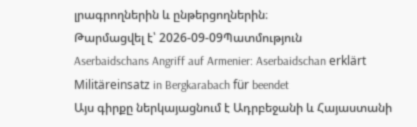լրագրողներին և ընթերցողներին։
Թարմացվել է՝ 2026-09-09Պատմություն
Aserbaidschans Angriff auf Armenier: Aserbaidschan erklärt Militäreinsatz in Bergkarabach für beendet
Այս գիրքը ներկայացնում է Ադրբեջանի և Հայաստանի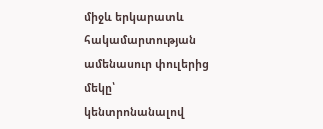միջև երկարատև հակամարտության ամենասուր փուլերից մեկը՝ կենտրոնանալով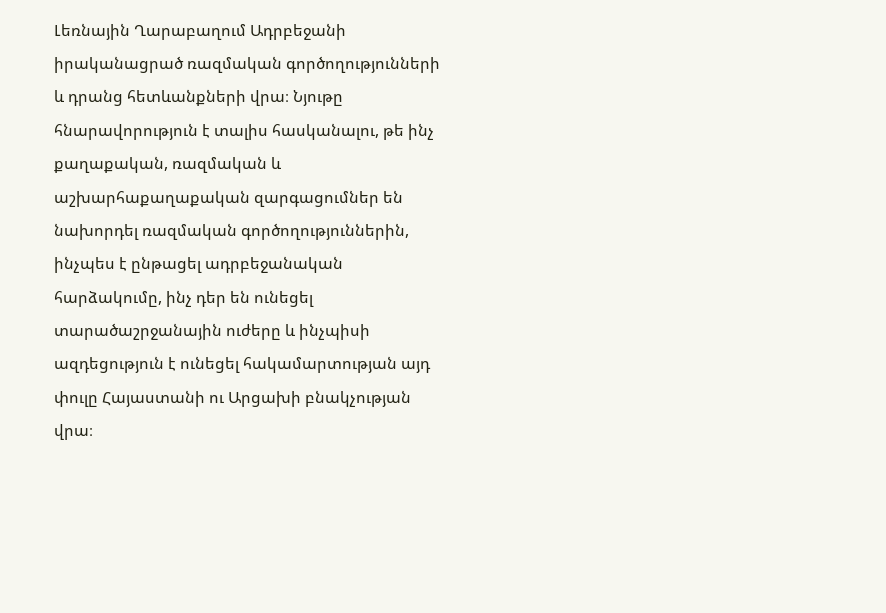Լեռնային Ղարաբաղում Ադրբեջանի իրականացրած ռազմական գործողությունների և դրանց հետևանքների վրա։ Նյութը հնարավորություն է տալիս հասկանալու, թե ինչ քաղաքական, ռազմական և աշխարհաքաղաքական զարգացումներ են նախորդել ռազմական գործողություններին, ինչպես է ընթացել ադրբեջանական հարձակումը, ինչ դեր են ունեցել տարածաշրջանային ուժերը և ինչպիսի ազդեցություն է ունեցել հակամարտության այդ փուլը Հայաստանի ու Արցախի բնակչության վրա։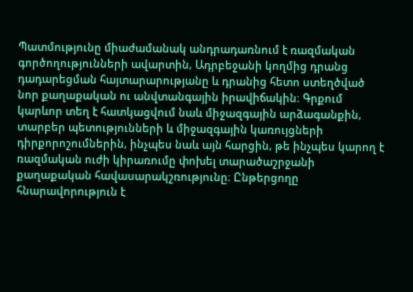Պատմությունը միաժամանակ անդրադառնում է ռազմական գործողությունների ավարտին, Ադրբեջանի կողմից դրանց դադարեցման հայտարարությանը և դրանից հետո ստեղծված նոր քաղաքական ու անվտանգային իրավիճակին։ Գրքում կարևոր տեղ է հատկացվում նաև միջազգային արձագանքին, տարբեր պետությունների և միջազգային կառույցների դիրքորոշումներին, ինչպես նաև այն հարցին, թե ինչպես կարող է ռազմական ուժի կիրառումը փոխել տարածաշրջանի քաղաքական հավասարակշռությունը։ Ընթերցողը հնարավորություն է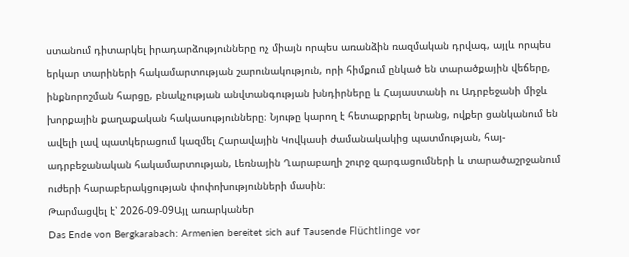ստանում դիտարկել իրադարձությունները ոչ միայն որպես առանձին ռազմական դրվագ, այլև որպես երկար տարիների հակամարտության շարունակություն, որի հիմքում ընկած են տարածքային վեճերը, ինքնորոշման հարցը, բնակչության անվտանգության խնդիրները և Հայաստանի ու Ադրբեջանի միջև խորքային քաղաքական հակասությունները։ Նյութը կարող է հետաքրքրել նրանց, ովքեր ցանկանում են ավելի լավ պատկերացում կազմել Հարավային Կովկասի ժամանակակից պատմության, հայ-ադրբեջանական հակամարտության, Լեռնային Ղարաբաղի շուրջ զարգացումների և տարածաշրջանում ուժերի հարաբերակցության փոփոխությունների մասին։
Թարմացվել է՝ 2026-09-09Այլ առարկաներ
Das Ende von Bergkarabach: Armenien bereitet sich auf Tausende Flüchtlinge vor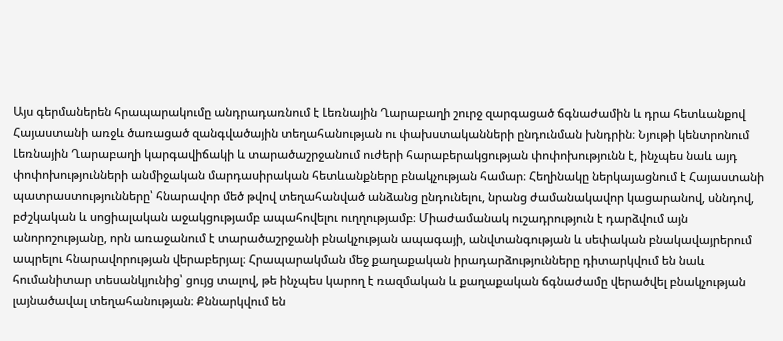Այս գերմաներեն հրապարակումը անդրադառնում է Լեռնային Ղարաբաղի շուրջ զարգացած ճգնաժամին և դրա հետևանքով Հայաստանի առջև ծառացած զանգվածային տեղահանության ու փախստականների ընդունման խնդրին։ Նյութի կենտրոնում Լեռնային Ղարաբաղի կարգավիճակի և տարածաշրջանում ուժերի հարաբերակցության փոփոխությունն է, ինչպես նաև այդ փոփոխությունների անմիջական մարդասիրական հետևանքները բնակչության համար։ Հեղինակը ներկայացնում է Հայաստանի պատրաստությունները՝ հնարավոր մեծ թվով տեղահանված անձանց ընդունելու, նրանց ժամանակավոր կացարանով, սննդով, բժշկական և սոցիալական աջակցությամբ ապահովելու ուղղությամբ։ Միաժամանակ ուշադրություն է դարձվում այն անորոշությանը, որն առաջանում է տարածաշրջանի բնակչության ապագայի, անվտանգության և սեփական բնակավայրերում ապրելու հնարավորության վերաբերյալ։ Հրապարակման մեջ քաղաքական իրադարձությունները դիտարկվում են նաև հումանիտար տեսանկյունից՝ ցույց տալով, թե ինչպես կարող է ռազմական և քաղաքական ճգնաժամը վերածվել բնակչության լայնածավալ տեղահանության։ Քննարկվում են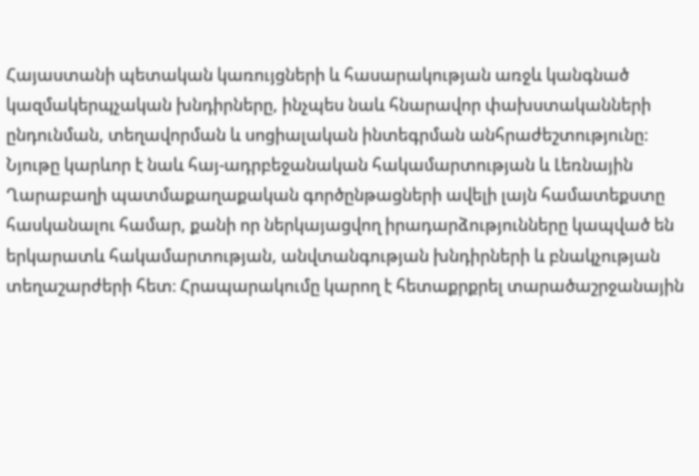Հայաստանի պետական կառույցների և հասարակության առջև կանգնած կազմակերպչական խնդիրները, ինչպես նաև հնարավոր փախստականների ընդունման, տեղավորման և սոցիալական ինտեգրման անհրաժեշտությունը։ Նյութը կարևոր է նաև հայ-ադրբեջանական հակամարտության և Լեռնային Ղարաբաղի պատմաքաղաքական գործընթացների ավելի լայն համատեքստը հասկանալու համար, քանի որ ներկայացվող իրադարձությունները կապված են երկարատև հակամարտության, անվտանգության խնդիրների և բնակչության տեղաշարժերի հետ։ Հրապարակումը կարող է հետաքրքրել տարածաշրջանային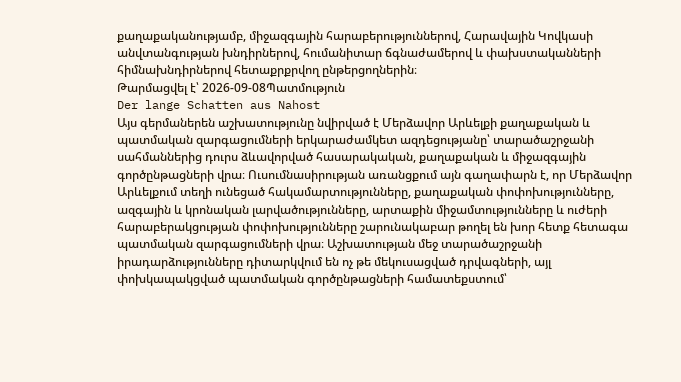քաղաքականությամբ, միջազգային հարաբերություններով, Հարավային Կովկասի անվտանգության խնդիրներով, հումանիտար ճգնաժամերով և փախստականների հիմնախնդիրներով հետաքրքրվող ընթերցողներին։
Թարմացվել է՝ 2026-09-08Պատմություն
Der lange Schatten aus Nahost
Այս գերմաներեն աշխատությունը նվիրված է Մերձավոր Արևելքի քաղաքական և պատմական զարգացումների երկարաժամկետ ազդեցությանը՝ տարածաշրջանի սահմաններից դուրս ձևավորված հասարակական, քաղաքական և միջազգային գործընթացների վրա։ Ուսումնասիրության առանցքում այն գաղափարն է, որ Մերձավոր Արևելքում տեղի ունեցած հակամարտությունները, քաղաքական փոփոխությունները, ազգային և կրոնական լարվածությունները, արտաքին միջամտությունները և ուժերի հարաբերակցության փոփոխությունները շարունակաբար թողել են խոր հետք հետագա պատմական զարգացումների վրա։ Աշխատության մեջ տարածաշրջանի իրադարձությունները դիտարկվում են ոչ թե մեկուսացված դրվագների, այլ փոխկապակցված պատմական գործընթացների համատեքստում՝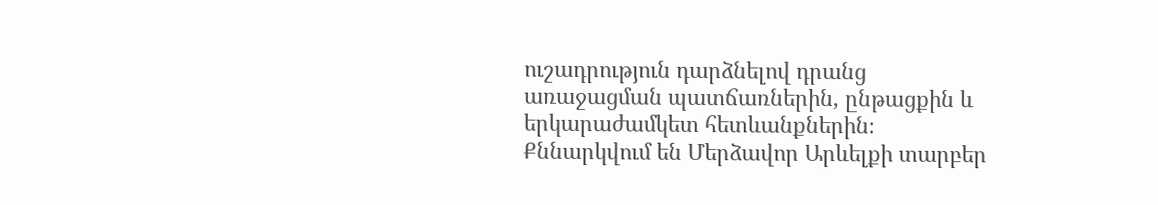ուշադրություն դարձնելով դրանց առաջացման պատճառներին, ընթացքին և երկարաժամկետ հետևանքներին։ Քննարկվում են Մերձավոր Արևելքի տարբեր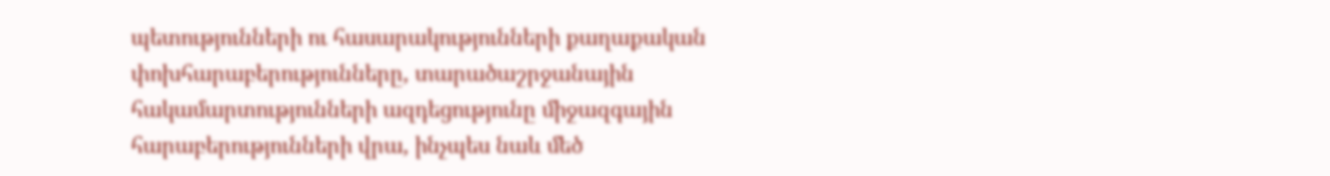պետությունների ու հասարակությունների քաղաքական փոխհարաբերությունները, տարածաշրջանային հակամարտությունների ազդեցությունը միջազգային հարաբերությունների վրա, ինչպես նաև մեծ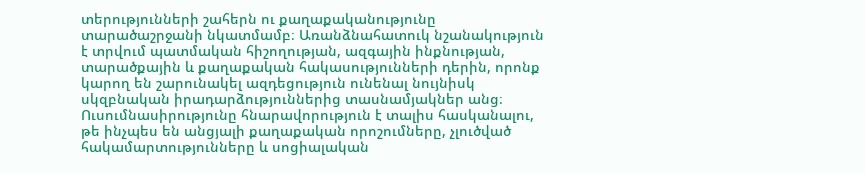տերությունների շահերն ու քաղաքականությունը տարածաշրջանի նկատմամբ։ Առանձնահատուկ նշանակություն է տրվում պատմական հիշողության, ազգային ինքնության, տարածքային և քաղաքական հակասությունների դերին, որոնք կարող են շարունակել ազդեցություն ունենալ նույնիսկ սկզբնական իրադարձություններից տասնամյակներ անց։ Ուսումնասիրությունը հնարավորություն է տալիս հասկանալու, թե ինչպես են անցյալի քաղաքական որոշումները, չլուծված հակամարտությունները և սոցիալական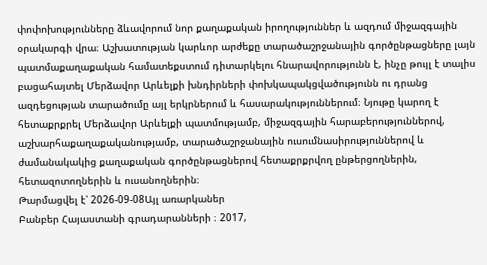փոփոխությունները ձևավորում նոր քաղաքական իրողություններ և ազդում միջազգային օրակարգի վրա։ Աշխատության կարևոր արժեքը տարածաշրջանային գործընթացները լայն պատմաքաղաքական համատեքստում դիտարկելու հնարավորությունն է, ինչը թույլ է տալիս բացահայտել Մերձավոր Արևելքի խնդիրների փոխկապակցվածությունն ու դրանց ազդեցության տարածումը այլ երկրներում և հասարակություններում։ Նյութը կարող է հետաքրքրել Մերձավոր Արևելքի պատմությամբ, միջազգային հարաբերություններով, աշխարհաքաղաքականությամբ, տարածաշրջանային ուսումնասիրություններով և ժամանակակից քաղաքական գործընթացներով հետաքրքրվող ընթերցողներին, հետազոտողներին և ուսանողներին։
Թարմացվել է՝ 2026-09-08Այլ առարկաներ
Բանբեր Հայաստանի գրադարանների ։ 2017,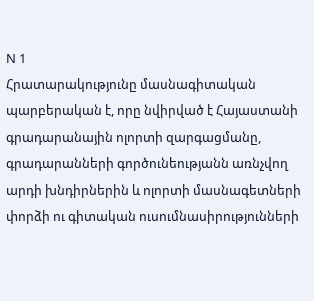N 1
Հրատարակությունը մասնագիտական պարբերական է, որը նվիրված է Հայաստանի գրադարանային ոլորտի զարգացմանը, գրադարանների գործունեությանն առնչվող արդի խնդիրներին և ոլորտի մասնագետների փորձի ու գիտական ուսումնասիրությունների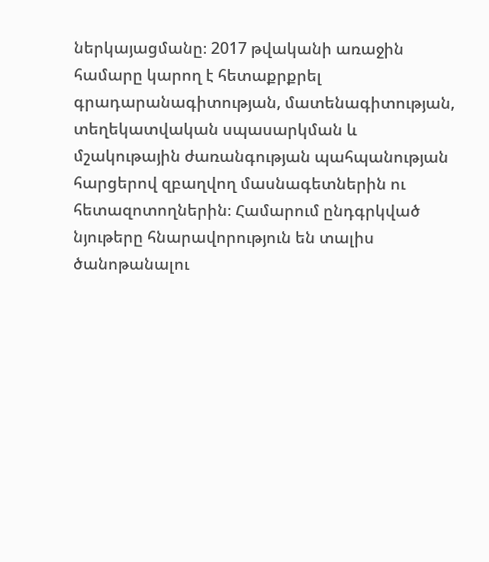ներկայացմանը։ 2017 թվականի առաջին համարը կարող է հետաքրքրել գրադարանագիտության, մատենագիտության, տեղեկատվական սպասարկման և մշակութային ժառանգության պահպանության հարցերով զբաղվող մասնագետներին ու հետազոտողներին։ Համարում ընդգրկված նյութերը հնարավորություն են տալիս ծանոթանալու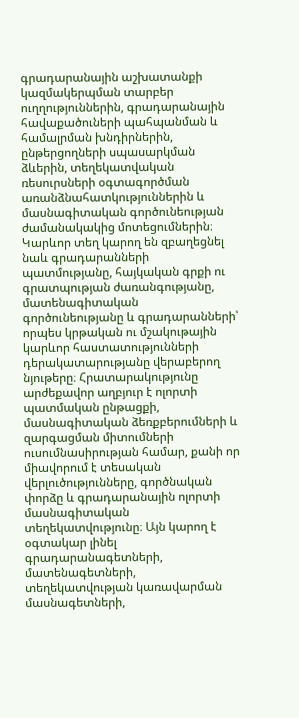գրադարանային աշխատանքի կազմակերպման տարբեր ուղղություններին, գրադարանային հավաքածուների պահպանման և համալրման խնդիրներին, ընթերցողների սպասարկման ձևերին, տեղեկատվական ռեսուրսների օգտագործման առանձնահատկություններին և մասնագիտական գործունեության ժամանակակից մոտեցումներին։ Կարևոր տեղ կարող են զբաղեցնել նաև գրադարանների պատմությանը, հայկական գրքի ու գրատպության ժառանգությանը, մատենագիտական գործունեությանը և գրադարանների՝ որպես կրթական ու մշակութային կարևոր հաստատությունների դերակատարությանը վերաբերող նյութերը։ Հրատարակությունը արժեքավոր աղբյուր է ոլորտի պատմական ընթացքի, մասնագիտական ձեռքբերումների և զարգացման միտումների ուսումնասիրության համար, քանի որ միավորում է տեսական վերլուծությունները, գործնական փորձը և գրադարանային ոլորտի մասնագիտական տեղեկատվությունը։ Այն կարող է օգտակար լինել գրադարանագետների, մատենագետների, տեղեկատվության կառավարման մասնագետների,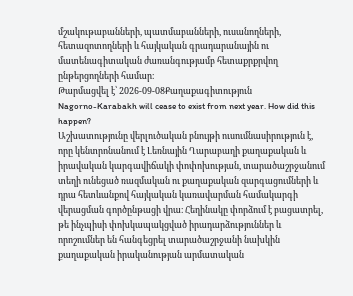մշակութաբանների, պատմաբանների, ուսանողների, հետազոտողների և հայկական գրադարանային ու մատենագիտական ժառանգությամբ հետաքրքրվող ընթերցողների համար։
Թարմացվել է՝ 2026-09-08Քաղաքագիտություն
Nagorno-Karabakh will cease to exist from next year. How did this happen?
Աշխատությունը վերլուծական բնույթի ուսումնասիրություն է, որը կենտրոնանում է Լեռնային Ղարաբաղի քաղաքական և իրավական կարգավիճակի փոփոխության, տարածաշրջանում տեղի ունեցած ռազմական ու քաղաքական զարգացումների և դրա հետևանքով հայկական կառավարման համակարգի վերացման գործընթացի վրա։ Հեղինակը փորձում է բացատրել, թե ինչպիսի փոխկապակցված իրադարձություններ և որոշումներ են հանգեցրել տարածաշրջանի նախկին քաղաքական իրականության արմատական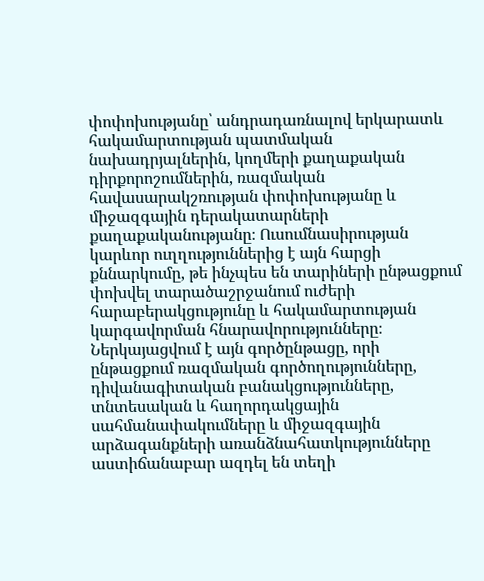փոփոխությանը՝ անդրադառնալով երկարատև հակամարտության պատմական նախադրյալներին, կողմերի քաղաքական դիրքորոշումներին, ռազմական հավասարակշռության փոփոխությանը և միջազգային դերակատարների քաղաքականությանը։ Ուսումնասիրության կարևոր ուղղություններից է այն հարցի քննարկումը, թե ինչպես են տարիների ընթացքում փոխվել տարածաշրջանում ուժերի հարաբերակցությունը և հակամարտության կարգավորման հնարավորությունները։ Ներկայացվում է այն գործընթացը, որի ընթացքում ռազմական գործողությունները, դիվանագիտական բանակցությունները, տնտեսական և հաղորդակցային սահմանափակումները և միջազգային արձագանքների առանձնահատկությունները աստիճանաբար ազդել են տեղի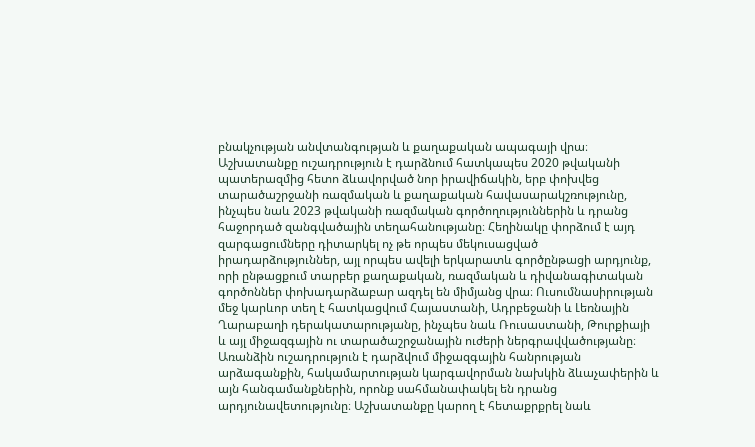բնակչության անվտանգության և քաղաքական ապագայի վրա։ Աշխատանքը ուշադրություն է դարձնում հատկապես 2020 թվականի պատերազմից հետո ձևավորված նոր իրավիճակին, երբ փոխվեց տարածաշրջանի ռազմական և քաղաքական հավասարակշռությունը, ինչպես նաև 2023 թվականի ռազմական գործողություններին և դրանց հաջորդած զանգվածային տեղահանությանը։ Հեղինակը փորձում է այդ զարգացումները դիտարկել ոչ թե որպես մեկուսացված իրադարձություններ, այլ որպես ավելի երկարատև գործընթացի արդյունք, որի ընթացքում տարբեր քաղաքական, ռազմական և դիվանագիտական գործոններ փոխադարձաբար ազդել են միմյանց վրա։ Ուսումնասիրության մեջ կարևոր տեղ է հատկացվում Հայաստանի, Ադրբեջանի և Լեռնային Ղարաբաղի դերակատարությանը, ինչպես նաև Ռուսաստանի, Թուրքիայի և այլ միջազգային ու տարածաշրջանային ուժերի ներգրավվածությանը։ Առանձին ուշադրություն է դարձվում միջազգային հանրության արձագանքին, հակամարտության կարգավորման նախկին ձևաչափերին և այն հանգամանքներին, որոնք սահմանափակել են դրանց արդյունավետությունը։ Աշխատանքը կարող է հետաքրքրել նաև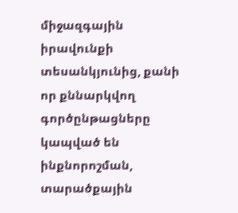միջազգային իրավունքի տեսանկյունից, քանի որ քննարկվող գործընթացները կապված են ինքնորոշման, տարածքային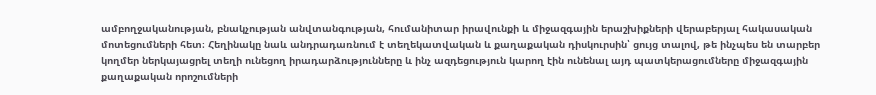ամբողջականության, բնակչության անվտանգության, հումանիտար իրավունքի և միջազգային երաշխիքների վերաբերյալ հակասական մոտեցումների հետ։ Հեղինակը նաև անդրադառնում է տեղեկատվական և քաղաքական դիսկուրսին՝ ցույց տալով, թե ինչպես են տարբեր կողմեր ներկայացրել տեղի ունեցող իրադարձությունները և ինչ ազդեցություն կարող էին ունենալ այդ պատկերացումները միջազգային քաղաքական որոշումների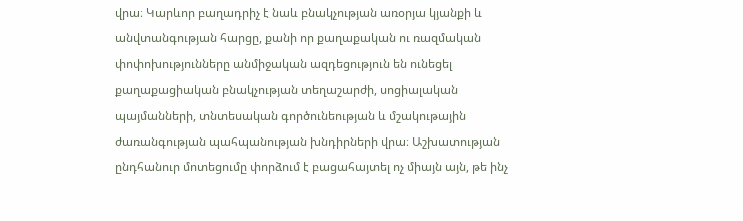վրա։ Կարևոր բաղադրիչ է նաև բնակչության առօրյա կյանքի և անվտանգության հարցը, քանի որ քաղաքական ու ռազմական փոփոխությունները անմիջական ազդեցություն են ունեցել քաղաքացիական բնակչության տեղաշարժի, սոցիալական պայմանների, տնտեսական գործունեության և մշակութային ժառանգության պահպանության խնդիրների վրա։ Աշխատության ընդհանուր մոտեցումը փորձում է բացահայտել ոչ միայն այն, թե ինչ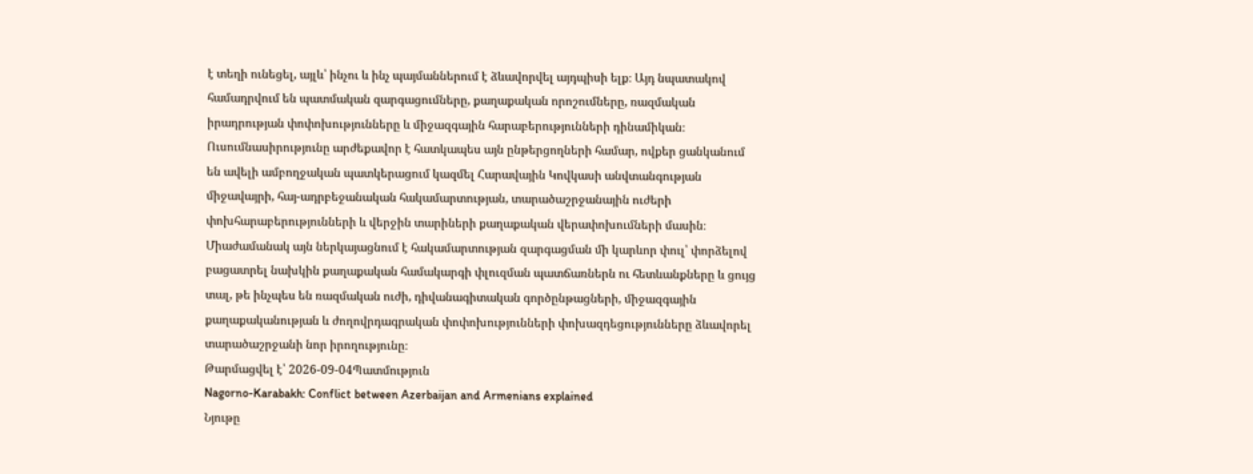է տեղի ունեցել, այլև՝ ինչու և ինչ պայմաններում է ձևավորվել այդպիսի ելք։ Այդ նպատակով համադրվում են պատմական զարգացումները, քաղաքական որոշումները, ռազմական իրադրության փոփոխությունները և միջազգային հարաբերությունների դինամիկան։ Ուսումնասիրությունը արժեքավոր է հատկապես այն ընթերցողների համար, ովքեր ցանկանում են ավելի ամբողջական պատկերացում կազմել Հարավային Կովկասի անվտանգության միջավայրի, հայ-ադրբեջանական հակամարտության, տարածաշրջանային ուժերի փոխհարաբերությունների և վերջին տարիների քաղաքական վերափոխումների մասին։ Միաժամանակ այն ներկայացնում է հակամարտության զարգացման մի կարևոր փուլ՝ փորձելով բացատրել նախկին քաղաքական համակարգի փլուզման պատճառներն ու հետևանքները և ցույց տալ, թե ինչպես են ռազմական ուժի, դիվանագիտական գործընթացների, միջազգային քաղաքականության և ժողովրդագրական փոփոխությունների փոխազդեցությունները ձևավորել տարածաշրջանի նոր իրողությունը։
Թարմացվել է՝ 2026-09-04Պատմություն
Nagorno-Karabakh: Conflict between Azerbaijan and Armenians explained
Նյութը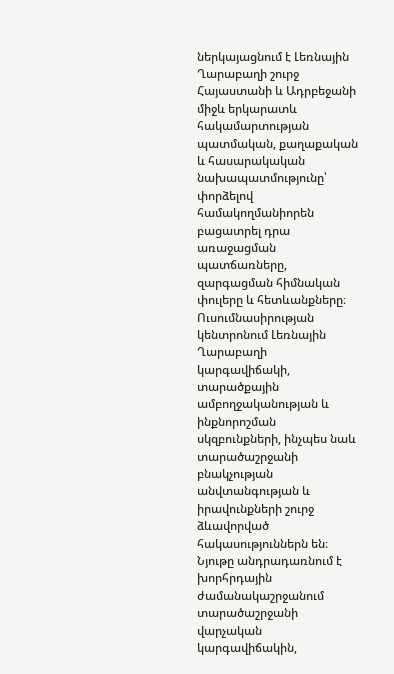ներկայացնում է Լեռնային Ղարաբաղի շուրջ Հայաստանի և Ադրբեջանի միջև երկարատև հակամարտության պատմական, քաղաքական և հասարակական նախապատմությունը՝ փորձելով համակողմանիորեն բացատրել դրա առաջացման պատճառները, զարգացման հիմնական փուլերը և հետևանքները։ Ուսումնասիրության կենտրոնում Լեռնային Ղարաբաղի կարգավիճակի, տարածքային ամբողջականության և ինքնորոշման սկզբունքների, ինչպես նաև տարածաշրջանի բնակչության անվտանգության և իրավունքների շուրջ ձևավորված հակասություններն են։ Նյութը անդրադառնում է խորհրդային ժամանակաշրջանում տարածաշրջանի վարչական կարգավիճակին,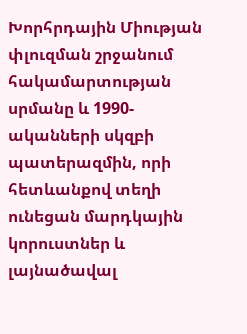Խորհրդային Միության փլուզման շրջանում հակամարտության սրմանը և 1990-ականների սկզբի պատերազմին, որի հետևանքով տեղի ունեցան մարդկային կորուստներ և լայնածավալ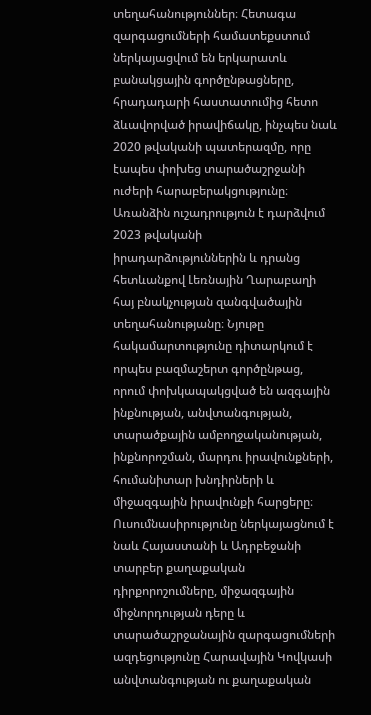տեղահանություններ։ Հետագա զարգացումների համատեքստում ներկայացվում են երկարատև բանակցային գործընթացները, հրադադարի հաստատումից հետո ձևավորված իրավիճակը, ինչպես նաև 2020 թվականի պատերազմը, որը էապես փոխեց տարածաշրջանի ուժերի հարաբերակցությունը։ Առանձին ուշադրություն է դարձվում 2023 թվականի իրադարձություններին և դրանց հետևանքով Լեռնային Ղարաբաղի հայ բնակչության զանգվածային տեղահանությանը։ Նյութը հակամարտությունը դիտարկում է որպես բազմաշերտ գործընթաց, որում փոխկապակցված են ազգային ինքնության, անվտանգության, տարածքային ամբողջականության, ինքնորոշման, մարդու իրավունքների, հումանիտար խնդիրների և միջազգային իրավունքի հարցերը։ Ուսումնասիրությունը ներկայացնում է նաև Հայաստանի և Ադրբեջանի տարբեր քաղաքական դիրքորոշումները, միջազգային միջնորդության դերը և տարածաշրջանային զարգացումների ազդեցությունը Հարավային Կովկասի անվտանգության ու քաղաքական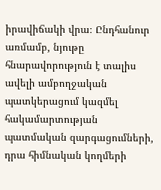իրավիճակի վրա։ Ընդհանուր առմամբ, նյութը հնարավորություն է տալիս ավելի ամբողջական պատկերացում կազմել հակամարտության պատմական զարգացումների, դրա հիմնական կողմերի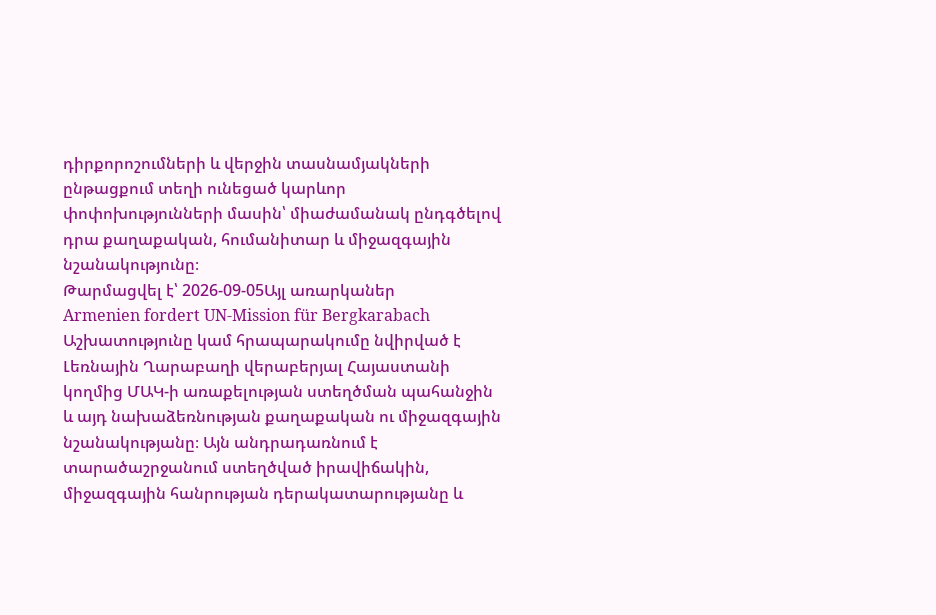դիրքորոշումների և վերջին տասնամյակների ընթացքում տեղի ունեցած կարևոր փոփոխությունների մասին՝ միաժամանակ ընդգծելով դրա քաղաքական, հումանիտար և միջազգային նշանակությունը։
Թարմացվել է՝ 2026-09-05Այլ առարկաներ
Armenien fordert UN-Mission für Bergkarabach
Աշխատությունը կամ հրապարակումը նվիրված է Լեռնային Ղարաբաղի վերաբերյալ Հայաստանի կողմից ՄԱԿ-ի առաքելության ստեղծման պահանջին և այդ նախաձեռնության քաղաքական ու միջազգային նշանակությանը։ Այն անդրադառնում է տարածաշրջանում ստեղծված իրավիճակին, միջազգային հանրության դերակատարությանը և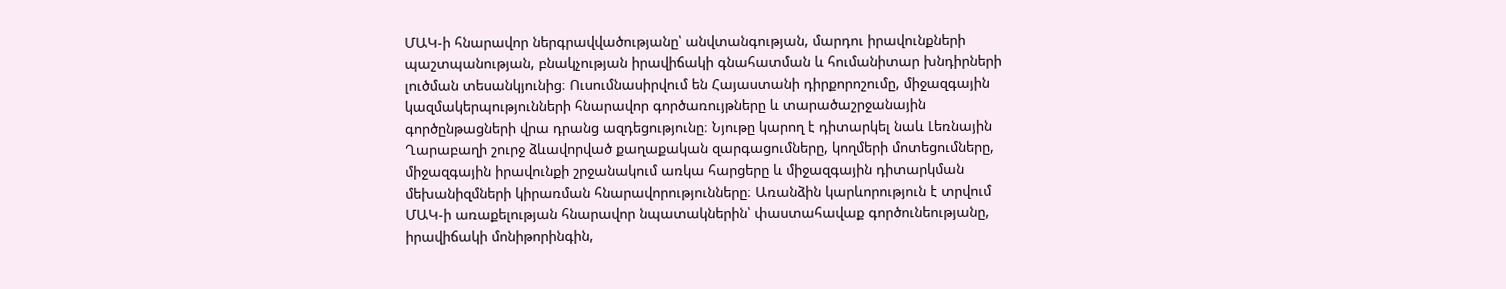ՄԱԿ-ի հնարավոր ներգրավվածությանը՝ անվտանգության, մարդու իրավունքների պաշտպանության, բնակչության իրավիճակի գնահատման և հումանիտար խնդիրների լուծման տեսանկյունից։ Ուսումնասիրվում են Հայաստանի դիրքորոշումը, միջազգային կազմակերպությունների հնարավոր գործառույթները և տարածաշրջանային գործընթացների վրա դրանց ազդեցությունը։ Նյութը կարող է դիտարկել նաև Լեռնային Ղարաբաղի շուրջ ձևավորված քաղաքական զարգացումները, կողմերի մոտեցումները, միջազգային իրավունքի շրջանակում առկա հարցերը և միջազգային դիտարկման մեխանիզմների կիրառման հնարավորությունները։ Առանձին կարևորություն է տրվում ՄԱԿ-ի առաքելության հնարավոր նպատակներին՝ փաստահավաք գործունեությանը, իրավիճակի մոնիթորինգին,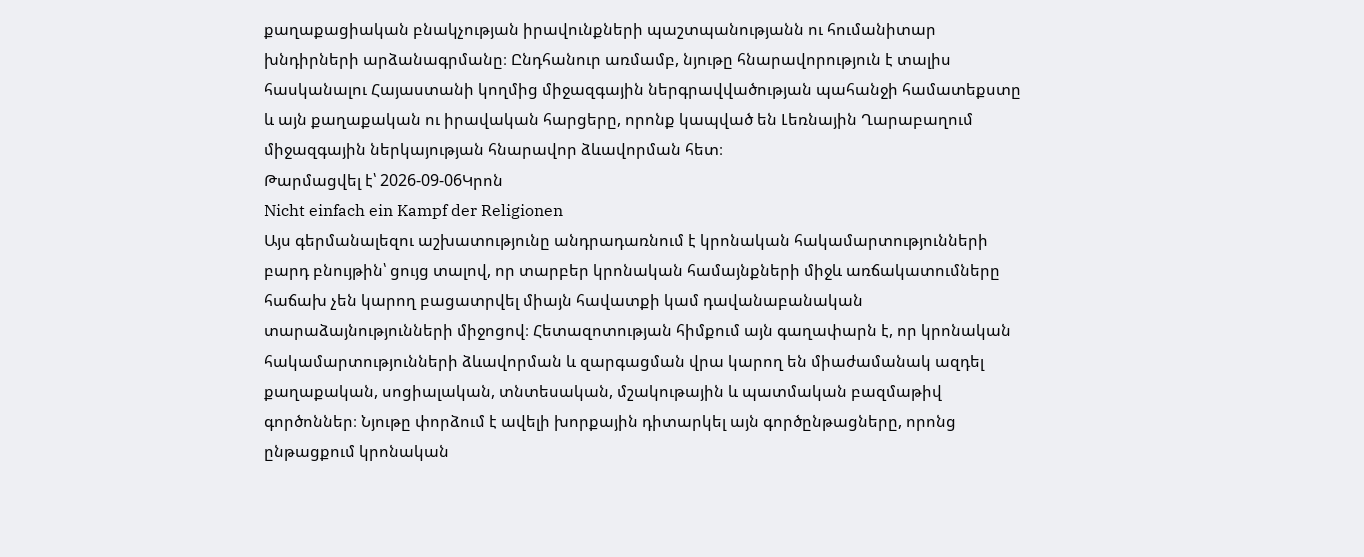քաղաքացիական բնակչության իրավունքների պաշտպանությանն ու հումանիտար խնդիրների արձանագրմանը։ Ընդհանուր առմամբ, նյութը հնարավորություն է տալիս հասկանալու Հայաստանի կողմից միջազգային ներգրավվածության պահանջի համատեքստը և այն քաղաքական ու իրավական հարցերը, որոնք կապված են Լեռնային Ղարաբաղում միջազգային ներկայության հնարավոր ձևավորման հետ։
Թարմացվել է՝ 2026-09-06Կրոն
Nicht einfach ein Kampf der Religionen
Այս գերմանալեզու աշխատությունը անդրադառնում է կրոնական հակամարտությունների բարդ բնույթին՝ ցույց տալով, որ տարբեր կրոնական համայնքների միջև առճակատումները հաճախ չեն կարող բացատրվել միայն հավատքի կամ դավանաբանական տարաձայնությունների միջոցով։ Հետազոտության հիմքում այն գաղափարն է, որ կրոնական հակամարտությունների ձևավորման և զարգացման վրա կարող են միաժամանակ ազդել քաղաքական, սոցիալական, տնտեսական, մշակութային և պատմական բազմաթիվ գործոններ։ Նյութը փորձում է ավելի խորքային դիտարկել այն գործընթացները, որոնց ընթացքում կրոնական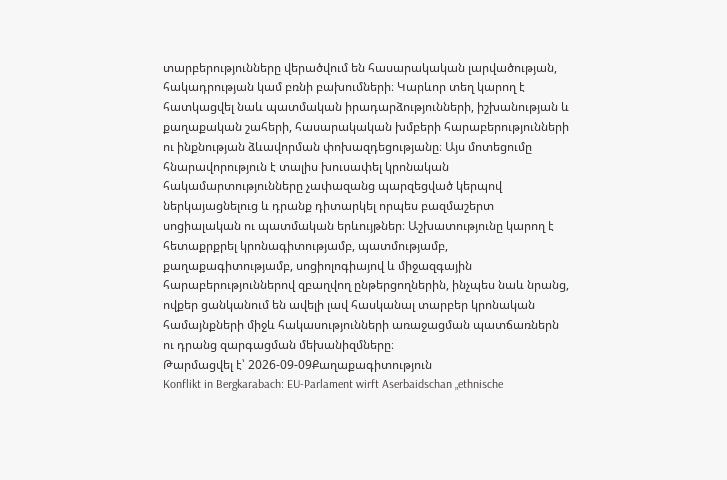տարբերությունները վերածվում են հասարակական լարվածության, հակադրության կամ բռնի բախումների։ Կարևոր տեղ կարող է հատկացվել նաև պատմական իրադարձությունների, իշխանության և քաղաքական շահերի, հասարակական խմբերի հարաբերությունների ու ինքնության ձևավորման փոխազդեցությանը։ Այս մոտեցումը հնարավորություն է տալիս խուսափել կրոնական հակամարտությունները չափազանց պարզեցված կերպով ներկայացնելուց և դրանք դիտարկել որպես բազմաշերտ սոցիալական ու պատմական երևույթներ։ Աշխատությունը կարող է հետաքրքրել կրոնագիտությամբ, պատմությամբ, քաղաքագիտությամբ, սոցիոլոգիայով և միջազգային հարաբերություններով զբաղվող ընթերցողներին, ինչպես նաև նրանց, ովքեր ցանկանում են ավելի լավ հասկանալ տարբեր կրոնական համայնքների միջև հակասությունների առաջացման պատճառներն ու դրանց զարգացման մեխանիզմները։
Թարմացվել է՝ 2026-09-09Քաղաքագիտություն
Konflikt in Bergkarabach: EU-Parlament wirft Aserbaidschan „ethnische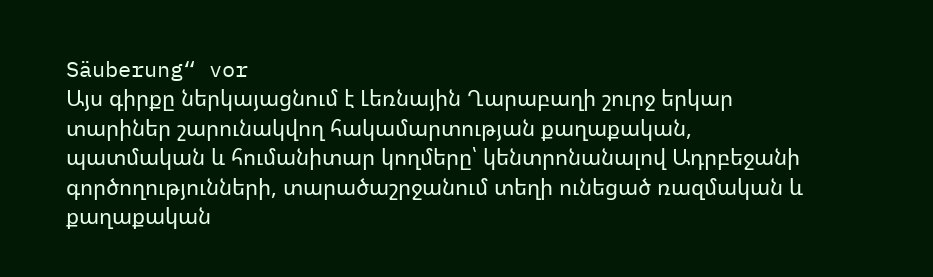Säuberung“ vor
Այս գիրքը ներկայացնում է Լեռնային Ղարաբաղի շուրջ երկար տարիներ շարունակվող հակամարտության քաղաքական, պատմական և հումանիտար կողմերը՝ կենտրոնանալով Ադրբեջանի գործողությունների, տարածաշրջանում տեղի ունեցած ռազմական և քաղաքական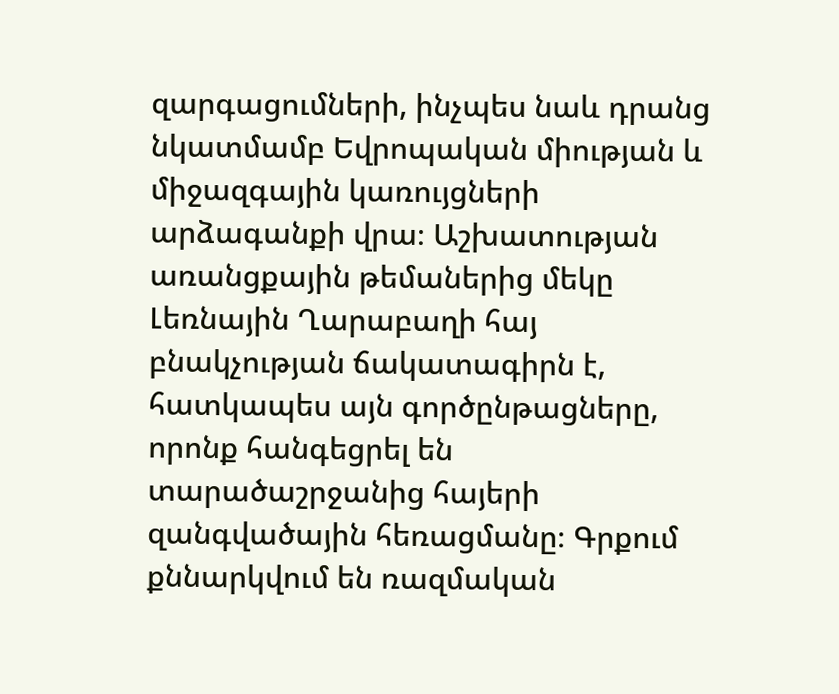զարգացումների, ինչպես նաև դրանց նկատմամբ Եվրոպական միության և միջազգային կառույցների արձագանքի վրա։ Աշխատության առանցքային թեմաներից մեկը Լեռնային Ղարաբաղի հայ բնակչության ճակատագիրն է, հատկապես այն գործընթացները, որոնք հանգեցրել են տարածաշրջանից հայերի զանգվածային հեռացմանը։ Գրքում քննարկվում են ռազմական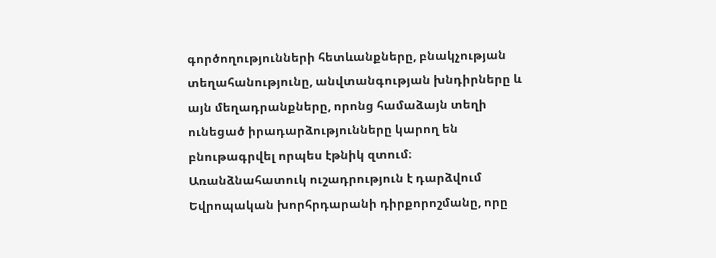գործողությունների հետևանքները, բնակչության տեղահանությունը, անվտանգության խնդիրները և այն մեղադրանքները, որոնց համաձայն տեղի ունեցած իրադարձությունները կարող են բնութագրվել որպես էթնիկ զտում։ Առանձնահատուկ ուշադրություն է դարձվում Եվրոպական խորհրդարանի դիրքորոշմանը, որը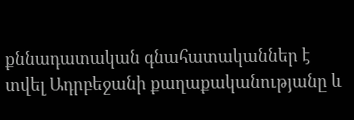քննադատական գնահատականներ է տվել Ադրբեջանի քաղաքականությանը և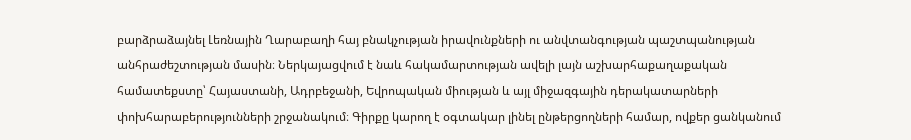բարձրաձայնել Լեռնային Ղարաբաղի հայ բնակչության իրավունքների ու անվտանգության պաշտպանության անհրաժեշտության մասին։ Ներկայացվում է նաև հակամարտության ավելի լայն աշխարհաքաղաքական համատեքստը՝ Հայաստանի, Ադրբեջանի, Եվրոպական միության և այլ միջազգային դերակատարների փոխհարաբերությունների շրջանակում։ Գիրքը կարող է օգտակար լինել ընթերցողների համար, ովքեր ցանկանում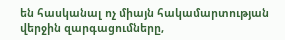են հասկանալ ոչ միայն հակամարտության վերջին զարգացումները,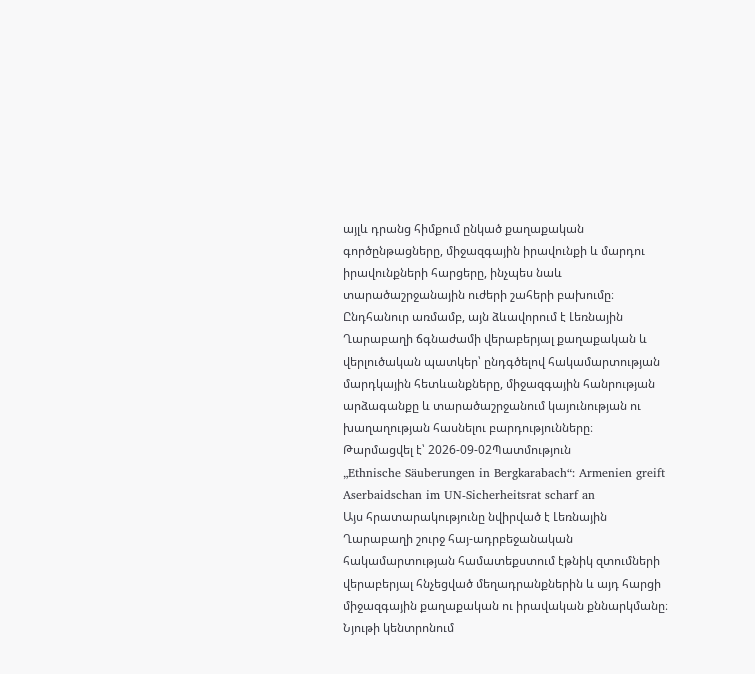այլև դրանց հիմքում ընկած քաղաքական գործընթացները, միջազգային իրավունքի և մարդու իրավունքների հարցերը, ինչպես նաև տարածաշրջանային ուժերի շահերի բախումը։ Ընդհանուր առմամբ, այն ձևավորում է Լեռնային Ղարաբաղի ճգնաժամի վերաբերյալ քաղաքական և վերլուծական պատկեր՝ ընդգծելով հակամարտության մարդկային հետևանքները, միջազգային հանրության արձագանքը և տարածաշրջանում կայունության ու խաղաղության հասնելու բարդությունները։
Թարմացվել է՝ 2026-09-02Պատմություն
„Ethnische Säuberungen in Bergkarabach“: Armenien greift Aserbaidschan im UN-Sicherheitsrat scharf an
Այս հրատարակությունը նվիրված է Լեռնային Ղարաբաղի շուրջ հայ-ադրբեջանական հակամարտության համատեքստում էթնիկ զտումների վերաբերյալ հնչեցված մեղադրանքներին և այդ հարցի միջազգային քաղաքական ու իրավական քննարկմանը։ Նյութի կենտրոնում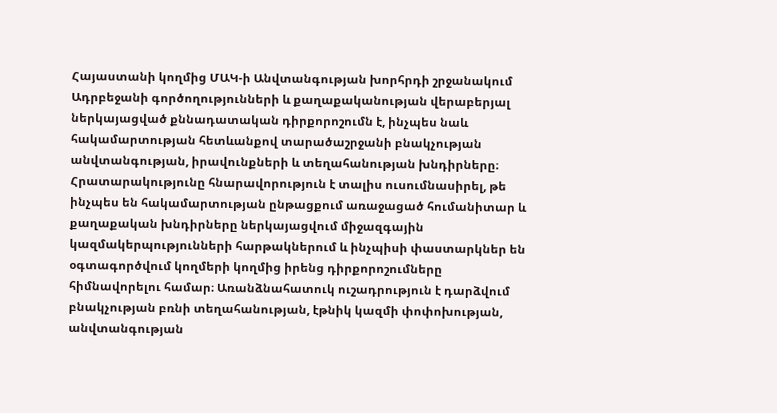Հայաստանի կողմից ՄԱԿ-ի Անվտանգության խորհրդի շրջանակում Ադրբեջանի գործողությունների և քաղաքականության վերաբերյալ ներկայացված քննադատական դիրքորոշումն է, ինչպես նաև հակամարտության հետևանքով տարածաշրջանի բնակչության անվտանգության, իրավունքների և տեղահանության խնդիրները։ Հրատարակությունը հնարավորություն է տալիս ուսումնասիրել, թե ինչպես են հակամարտության ընթացքում առաջացած հումանիտար և քաղաքական խնդիրները ներկայացվում միջազգային կազմակերպությունների հարթակներում և ինչպիսի փաստարկներ են օգտագործվում կողմերի կողմից իրենց դիրքորոշումները հիմնավորելու համար։ Առանձնահատուկ ուշադրություն է դարձվում բնակչության բռնի տեղահանության, էթնիկ կազմի փոփոխության, անվտանգության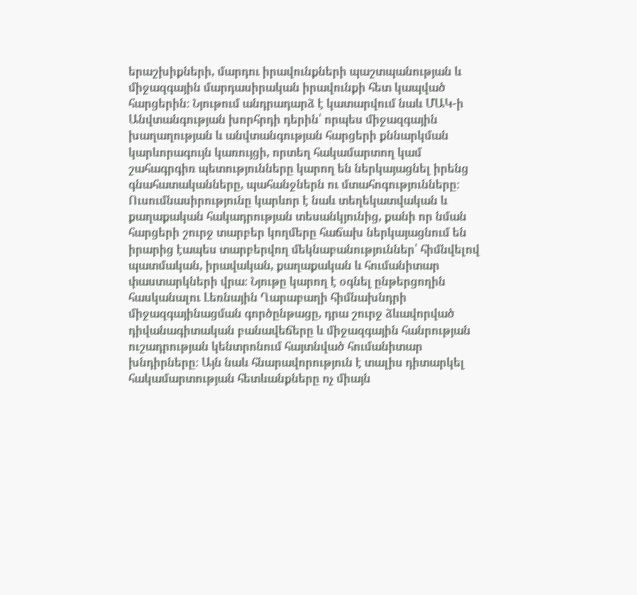երաշխիքների, մարդու իրավունքների պաշտպանության և միջազգային մարդասիրական իրավունքի հետ կապված հարցերին։ Նյութում անդրադարձ է կատարվում նաև ՄԱԿ-ի Անվտանգության խորհրդի դերին՝ որպես միջազգային խաղաղության և անվտանգության հարցերի քննարկման կարևորագույն կառույցի, որտեղ հակամարտող կամ շահագրգիռ պետությունները կարող են ներկայացնել իրենց գնահատականները, պահանջներն ու մտահոգությունները։ Ուսումնասիրությունը կարևոր է նաև տեղեկատվական և քաղաքական հակադրության տեսանկյունից, քանի որ նման հարցերի շուրջ տարբեր կողմերը հաճախ ներկայացնում են իրարից էապես տարբերվող մեկնաբանություններ՝ հիմնվելով պատմական, իրավական, քաղաքական և հումանիտար փաստարկների վրա։ Նյութը կարող է օգնել ընթերցողին հասկանալու Լեռնային Ղարաբաղի հիմնախնդրի միջազգայինացման գործընթացը, դրա շուրջ ձևավորված դիվանագիտական բանավեճերը և միջազգային հանրության ուշադրության կենտրոնում հայտնված հումանիտար խնդիրները։ Այն նաև հնարավորություն է տալիս դիտարկել հակամարտության հետևանքները ոչ միայն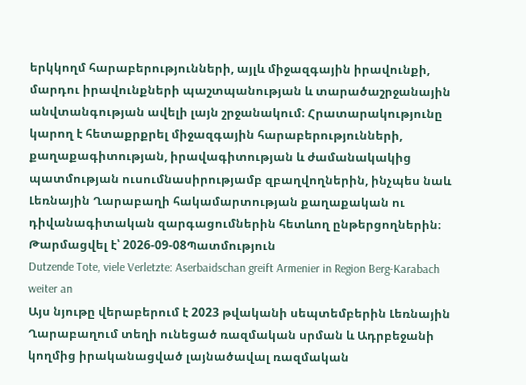երկկողմ հարաբերությունների, այլև միջազգային իրավունքի, մարդու իրավունքների պաշտպանության և տարածաշրջանային անվտանգության ավելի լայն շրջանակում։ Հրատարակությունը կարող է հետաքրքրել միջազգային հարաբերությունների, քաղաքագիտության, իրավագիտության և ժամանակակից պատմության ուսումնասիրությամբ զբաղվողներին, ինչպես նաև Լեռնային Ղարաբաղի հակամարտության քաղաքական ու դիվանագիտական զարգացումներին հետևող ընթերցողներին։
Թարմացվել է՝ 2026-09-08Պատմություն
Dutzende Tote, viele Verletzte: Aserbaidschan greift Armenier in Region Berg-Karabach weiter an
Այս նյութը վերաբերում է 2023 թվականի սեպտեմբերին Լեռնային Ղարաբաղում տեղի ունեցած ռազմական սրման և Ադրբեջանի կողմից իրականացված լայնածավալ ռազմական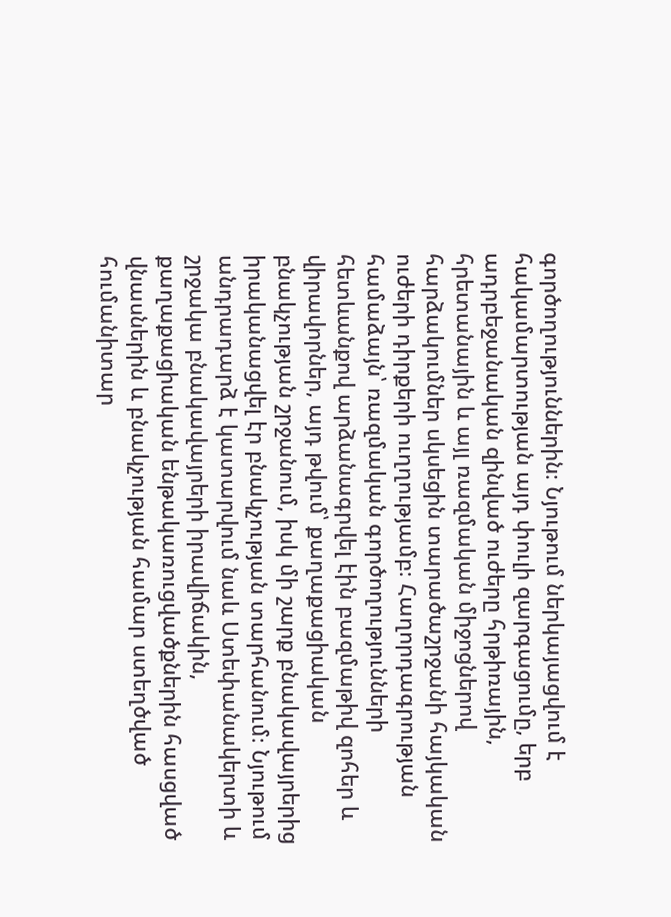գործողություններին։ Նյութում ներկայացվում է հակամարտության այդ փուլի զարգացումը, երբ ադրբեջանական զինված ուժերը հրթիռային, հրետանային և այլ ռազմական միջոցներով հարձակումներ սկսեցին տարածաշրջանի հայկական ուժերի դիրքերի ուղղությամբ։ Հաղորդագրության համաձայն՝ ռազմական գործողությունների հետևանքով արձանագրվել էին բազմաթիվ զոհեր և վիրավորներ, այդ թվում՝ քաղաքացիական բնակչության շրջանում, իսկ մի շարք բնակավայրերից իրականացվել էր բնակչության տարհանում։ Նյութում անդրադարձ է կատարվում նաև Ստեփանակերտի և շրջակա բնակավայրերի իրավիճակին, քաղաքացիական ենթակառուցվածքներին հասցված վնասներին և բնակչության համար ստեղծված հումանիտար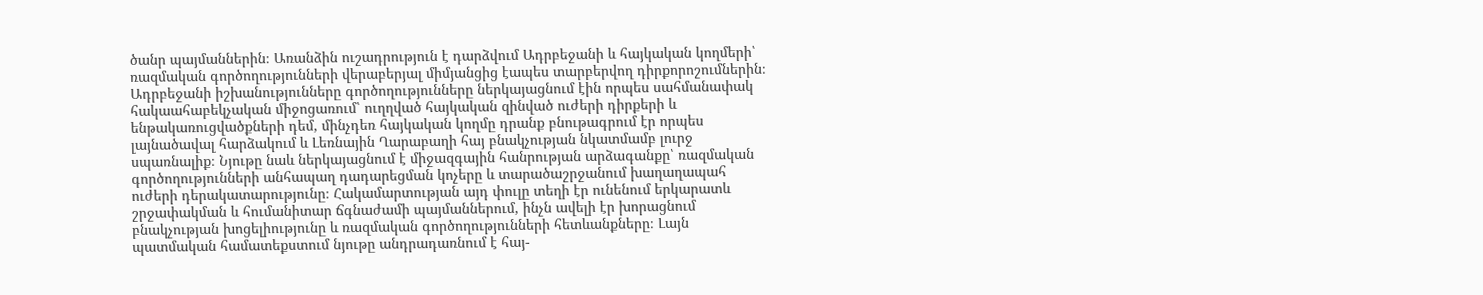ծանր պայմաններին։ Առանձին ուշադրություն է դարձվում Ադրբեջանի և հայկական կողմերի՝ ռազմական գործողությունների վերաբերյալ միմյանցից էապես տարբերվող դիրքորոշումներին։ Ադրբեջանի իշխանությունները գործողությունները ներկայացնում էին որպես սահմանափակ հակաահաբեկչական միջոցառում՝ ուղղված հայկական զինված ուժերի դիրքերի և ենթակառուցվածքների դեմ, մինչդեռ հայկական կողմը դրանք բնութագրում էր որպես լայնածավալ հարձակում և Լեռնային Ղարաբաղի հայ բնակչության նկատմամբ լուրջ սպառնալիք։ Նյութը նաև ներկայացնում է միջազգային հանրության արձագանքը՝ ռազմական գործողությունների անհապաղ դադարեցման կոչերը և տարածաշրջանում խաղաղապահ ուժերի դերակատարությունը։ Հակամարտության այդ փուլը տեղի էր ունենում երկարատև շրջափակման և հումանիտար ճգնաժամի պայմաններում, ինչն ավելի էր խորացնում բնակչության խոցելիությունը և ռազմական գործողությունների հետևանքները։ Լայն պատմական համատեքստում նյութը անդրադառնում է հայ-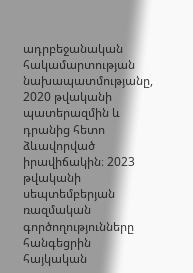ադրբեջանական հակամարտության նախապատմությանը, 2020 թվականի պատերազմին և դրանից հետո ձևավորված իրավիճակին։ 2023 թվականի սեպտեմբերյան ռազմական գործողությունները հանգեցրին հայկական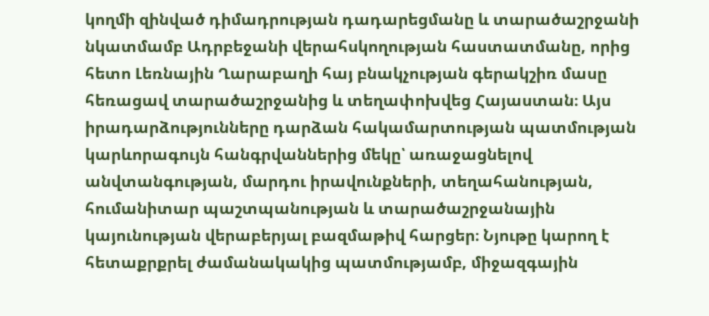կողմի զինված դիմադրության դադարեցմանը և տարածաշրջանի նկատմամբ Ադրբեջանի վերահսկողության հաստատմանը, որից հետո Լեռնային Ղարաբաղի հայ բնակչության գերակշիռ մասը հեռացավ տարածաշրջանից և տեղափոխվեց Հայաստան։ Այս իրադարձությունները դարձան հակամարտության պատմության կարևորագույն հանգրվաններից մեկը՝ առաջացնելով անվտանգության, մարդու իրավունքների, տեղահանության, հումանիտար պաշտպանության և տարածաշրջանային կայունության վերաբերյալ բազմաթիվ հարցեր։ Նյութը կարող է հետաքրքրել ժամանակակից պատմությամբ, միջազգային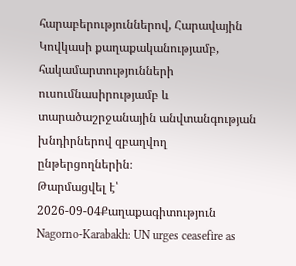հարաբերություններով, Հարավային Կովկասի քաղաքականությամբ, հակամարտությունների ուսումնասիրությամբ և տարածաշրջանային անվտանգության խնդիրներով զբաղվող ընթերցողներին։
Թարմացվել է՝ 2026-09-04Քաղաքագիտություն
Nagorno-Karabakh: UN urges ceasefire as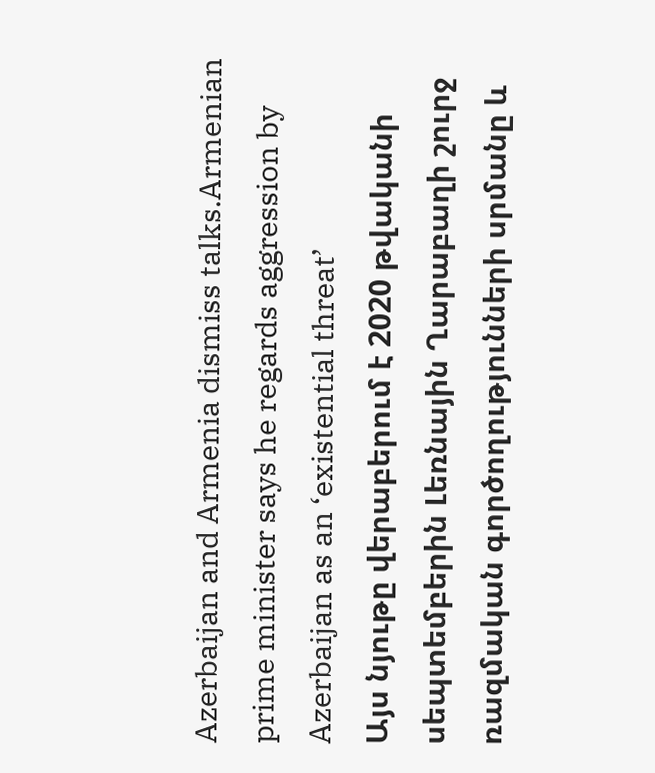Azerbaijan and Armenia dismiss talks.Armenian prime minister says he regards aggression by Azerbaijan as an ‘existential threat’
Այս նյութը վերաբերում է 2020 թվականի սեպտեմբերին Լեռնային Ղարաբաղի շուրջ ռազմական գործողությունների սրմանը և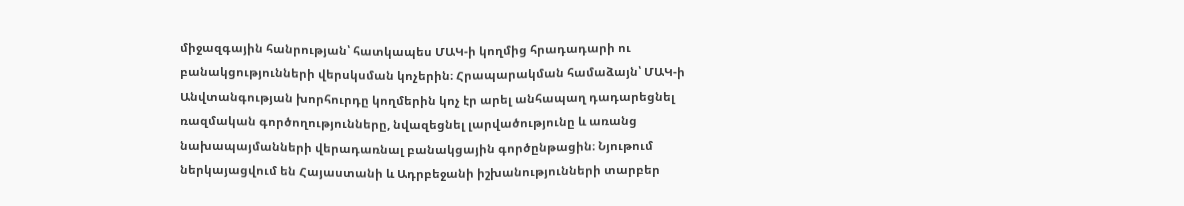միջազգային հանրության՝ հատկապես ՄԱԿ-ի կողմից հրադադարի ու բանակցությունների վերսկսման կոչերին։ Հրապարակման համաձայն՝ ՄԱԿ-ի Անվտանգության խորհուրդը կողմերին կոչ էր արել անհապաղ դադարեցնել ռազմական գործողությունները, նվազեցնել լարվածությունը և առանց նախապայմանների վերադառնալ բանակցային գործընթացին։ Նյութում ներկայացվում են Հայաստանի և Ադրբեջանի իշխանությունների տարբեր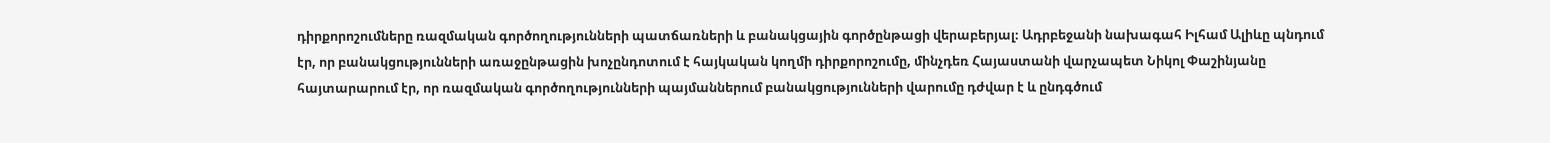դիրքորոշումները ռազմական գործողությունների պատճառների և բանակցային գործընթացի վերաբերյալ։ Ադրբեջանի նախագահ Իլհամ Ալիևը պնդում էր, որ բանակցությունների առաջընթացին խոչընդոտում է հայկական կողմի դիրքորոշումը, մինչդեռ Հայաստանի վարչապետ Նիկոլ Փաշինյանը հայտարարում էր, որ ռազմական գործողությունների պայմաններում բանակցությունների վարումը դժվար է և ընդգծում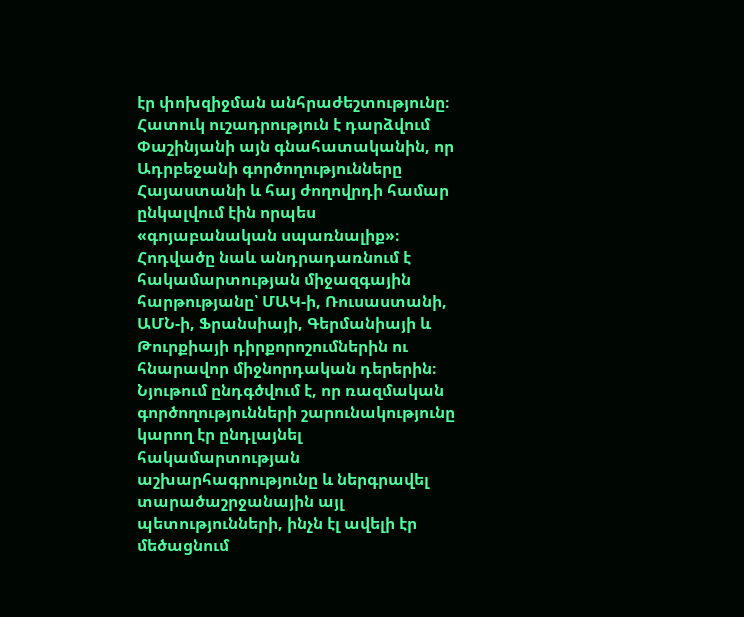էր փոխզիջման անհրաժեշտությունը։ Հատուկ ուշադրություն է դարձվում Փաշինյանի այն գնահատականին, որ Ադրբեջանի գործողությունները Հայաստանի և հայ ժողովրդի համար ընկալվում էին որպես «գոյաբանական սպառնալիք»։ Հոդվածը նաև անդրադառնում է հակամարտության միջազգային հարթությանը՝ ՄԱԿ-ի, Ռուսաստանի, ԱՄՆ-ի, Ֆրանսիայի, Գերմանիայի և Թուրքիայի դիրքորոշումներին ու հնարավոր միջնորդական դերերին։ Նյութում ընդգծվում է, որ ռազմական գործողությունների շարունակությունը կարող էր ընդլայնել հակամարտության աշխարհագրությունը և ներգրավել տարածաշրջանային այլ պետությունների, ինչն էլ ավելի էր մեծացնում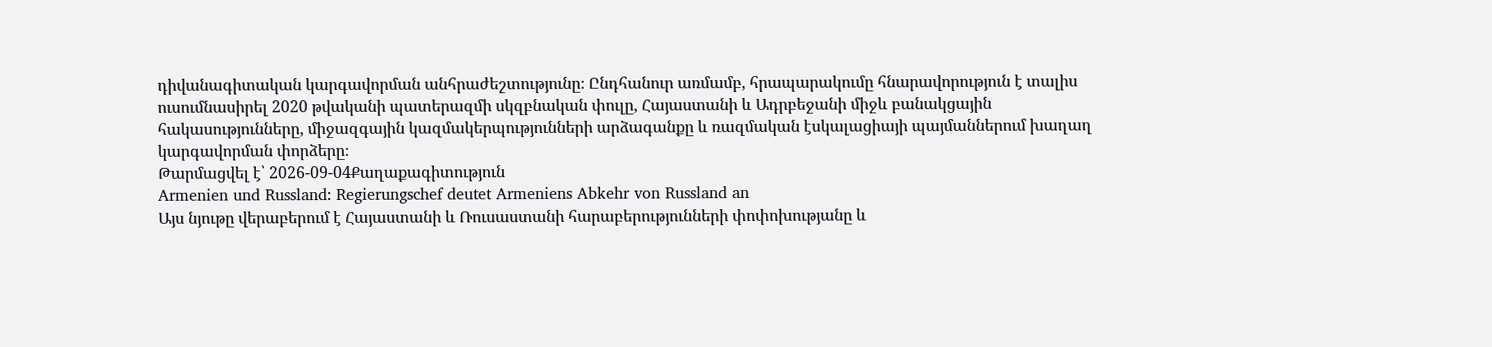դիվանագիտական կարգավորման անհրաժեշտությունը։ Ընդհանուր առմամբ, հրապարակումը հնարավորություն է տալիս ուսումնասիրել 2020 թվականի պատերազմի սկզբնական փուլը, Հայաստանի և Ադրբեջանի միջև բանակցային հակասությունները, միջազգային կազմակերպությունների արձագանքը և ռազմական էսկալացիայի պայմաններում խաղաղ կարգավորման փորձերը։
Թարմացվել է՝ 2026-09-04Քաղաքագիտություն
Armenien und Russland: Regierungschef deutet Armeniens Abkehr von Russland an
Այս նյութը վերաբերում է Հայաստանի և Ռուսաստանի հարաբերությունների փոփոխությանը և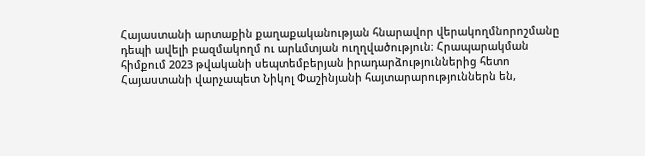Հայաստանի արտաքին քաղաքականության հնարավոր վերակողմնորոշմանը դեպի ավելի բազմակողմ ու արևմտյան ուղղվածություն։ Հրապարակման հիմքում 2023 թվականի սեպտեմբերյան իրադարձություններից հետո Հայաստանի վարչապետ Նիկոլ Փաշինյանի հայտարարություններն են,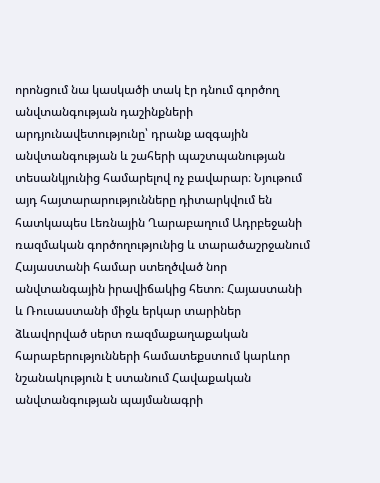որոնցում նա կասկածի տակ էր դնում գործող անվտանգության դաշինքների արդյունավետությունը՝ դրանք ազգային անվտանգության և շահերի պաշտպանության տեսանկյունից համարելով ոչ բավարար։ Նյութում այդ հայտարարությունները դիտարկվում են հատկապես Լեռնային Ղարաբաղում Ադրբեջանի ռազմական գործողությունից և տարածաշրջանում Հայաստանի համար ստեղծված նոր անվտանգային իրավիճակից հետո։ Հայաստանի և Ռուսաստանի միջև երկար տարիներ ձևավորված սերտ ռազմաքաղաքական հարաբերությունների համատեքստում կարևոր նշանակություն է ստանում Հավաքական անվտանգության պայմանագրի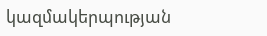կազմակերպության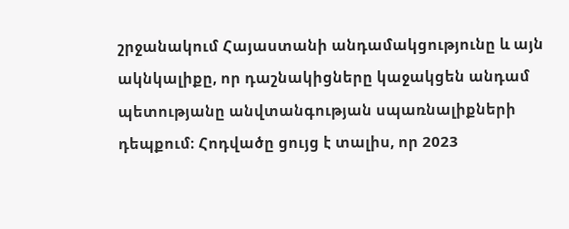շրջանակում Հայաստանի անդամակցությունը և այն ակնկալիքը, որ դաշնակիցները կաջակցեն անդամ պետությանը անվտանգության սպառնալիքների դեպքում։ Հոդվածը ցույց է տալիս, որ 2023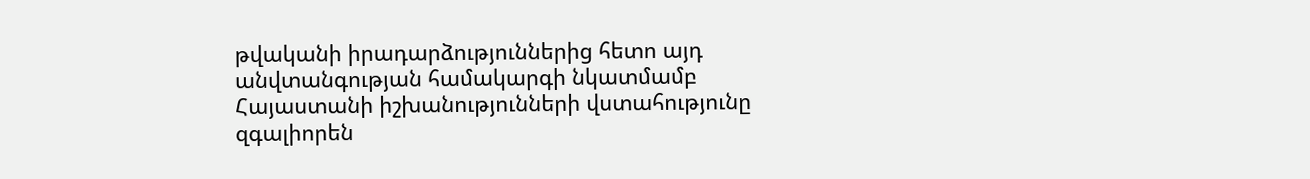թվականի իրադարձություններից հետո այդ անվտանգության համակարգի նկատմամբ Հայաստանի իշխանությունների վստահությունը զգալիորեն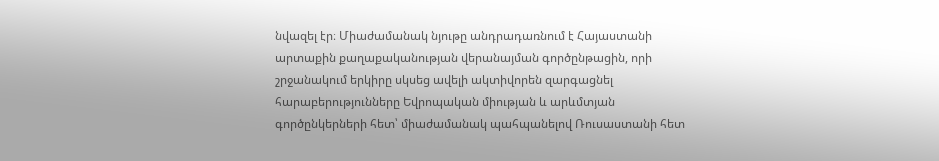նվազել էր։ Միաժամանակ նյութը անդրադառնում է Հայաստանի արտաքին քաղաքականության վերանայման գործընթացին, որի շրջանակում երկիրը սկսեց ավելի ակտիվորեն զարգացնել հարաբերությունները Եվրոպական միության և արևմտյան գործընկերների հետ՝ միաժամանակ պահպանելով Ռուսաստանի հետ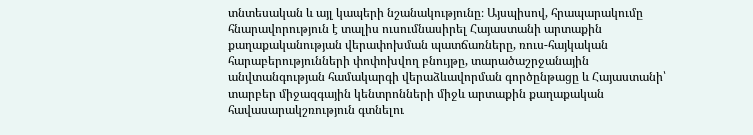տնտեսական և այլ կապերի նշանակությունը։ Այսպիսով, հրապարակումը հնարավորություն է տալիս ուսումնասիրել Հայաստանի արտաքին քաղաքականության վերափոխման պատճառները, ռուս-հայկական հարաբերությունների փոփոխվող բնույթը, տարածաշրջանային անվտանգության համակարգի վերաձևավորման գործընթացը և Հայաստանի՝ տարբեր միջազգային կենտրոնների միջև արտաքին քաղաքական հավասարակշռություն գտնելու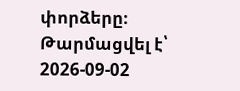փորձերը։
Թարմացվել է՝ 2026-09-02